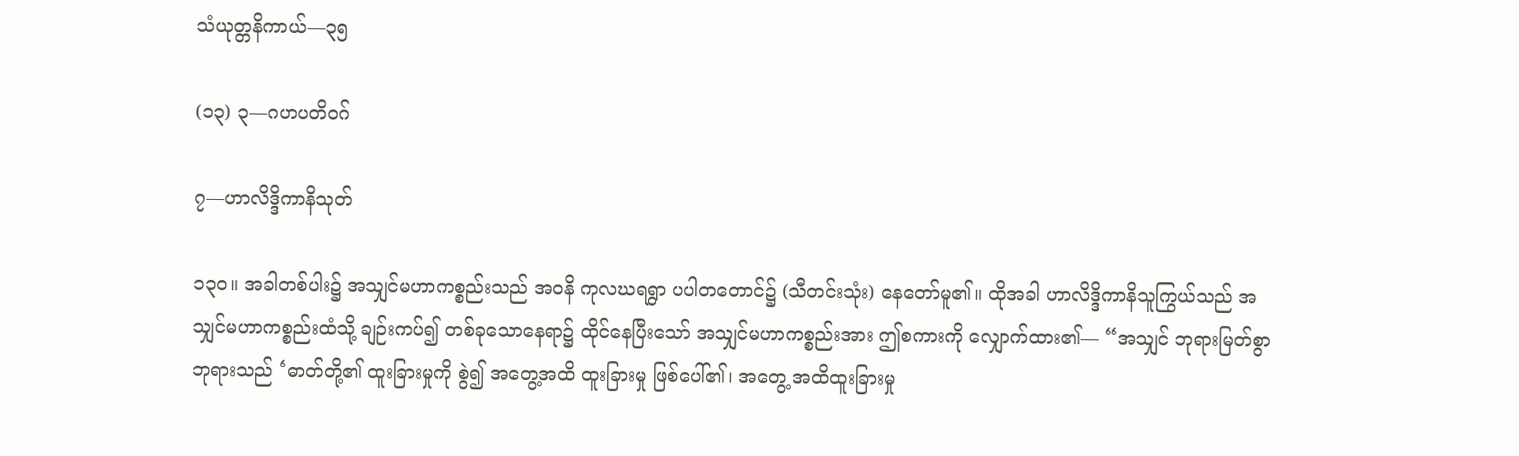သံယုတ္တနိကာယ်—၃၅

(၁၃) ၃—ဂဟပတိဝဂ်

၇—ဟာလိဒ္ဒိကာနိသုတ်

၁၃ဝ။ အခါတစ်ပါး၌ အသျှင်မဟာကစ္စည်းသည် အဝနိ ကုလဃရရွာ ပပါတတောင်၌ (သီတင်းသုံး) နေတော်မူ၏။ ထိုအခါ ဟာလိဒ္ဒိကာနိသူကြွယ်သည် အသျှင်မဟာကစ္စည်းထံသို့ ချဉ်းကပ်၍ တစ်ခုသောနေရာ၌ ထိုင်နေပြီးသော် အသျှင်မဟာကစ္စည်းအား ဤစကားကို လျှောက်ထား၏— “အသျှင် ဘုရားမြတ်စွာဘုရားသည် ‘ဓာတ်တို့၏ ထူးခြားမှုကို စွဲ၍ အတွေ့အထိ ထူးခြားမှု ဖြစ်ပေါ်၏၊ အတွေ့ အထိထူးခြားမှု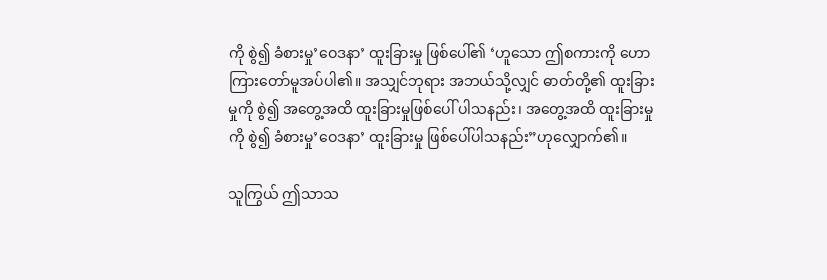ကို စွဲ၍ ခံစားမှု’ဝေဒနာ’ ထူးခြားမှု ဖြစ်ပေါ်၏ ‘ဟူသော ဤစကားကို ဟောကြားတော်မူအပ်ပါ၏။ အသျှင်ဘုရား အဘယ်သို့လျှင် ဓာတ်တို့၏ ထူးခြားမှုကို စွဲ၍ အတွေ့အထိ ထူးခြားမှုဖြစ်ပေါ် ပါသနည်း၊ အတွေ့အထိ ထူးခြားမှုကို စွဲ၍ ခံစားမှု’ဝေဒနာ’ ထူးခြားမှု ဖြစ်ပေါ်ပါသနည်း”ဟုလျှောက်၏။

သူကြွယ် ဤသာသ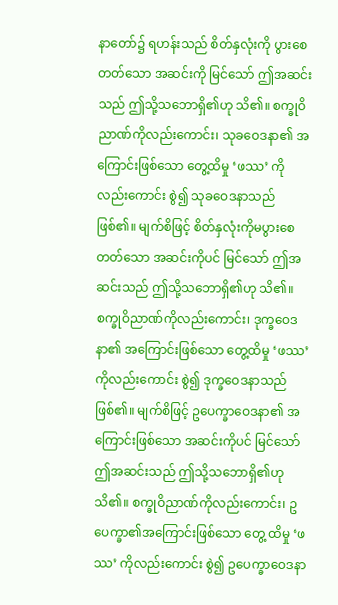နာတော်၌ ရဟန်းသည် စိတ်နှလုံးကို ပွားစေတတ်သော အဆင်းကို မြင်သော် ဤအဆင်းသည် ဤသို့သဘောရှိ၏ဟု သိ၏။ စက္ခုဝိညာဏ်ကိုလည်းကောင်း၊ သုခဝေဒနာ၏ အကြောင်းဖြစ်သော တွေ့ထိမှု ‘ဖဿ’ ကိုလည်းကောင်း စွဲ၍ သုခဝေဒနာသည် ဖြစ်၏။ မျက်စိဖြင့် စိတ်နှလုံးကိုမပွားစေတတ်သော အဆင်းကိုပင် မြင်သော် ဤအဆင်းသည် ဤသို့သဘောရှိ၏ဟု သိ၏။ စက္ခုဝိညာဏ်ကိုလည်းကောင်း၊ ဒုက္ခဝေဒနာ၏ အကြောင်းဖြစ်သော တွေ့ထိမှု ‘ဖဿ’ ကိုလည်းကောင်း စွဲ၍ ဒုက္ခဝေဒနာသည် ဖြစ်၏။ မျက်စိဖြင့် ဥပေက္ခာဝေဒနာ၏ အကြောင်းဖြစ်သော အဆင်းကိုပင် မြင်သော် ဤအဆင်းသည် ဤသို့သဘောရှိ၏ဟု သိ၏။ စက္ခုဝိညာဏ်ကိုလည်းကောင်း၊ ဥပေက္ခာ၏အကြောင်းဖြစ်သော တွေ့ ထိမှု ‘ဖဿ’ ကိုလည်းကောင်း စွဲ၍ ဥပေက္ခာဝေဒနာ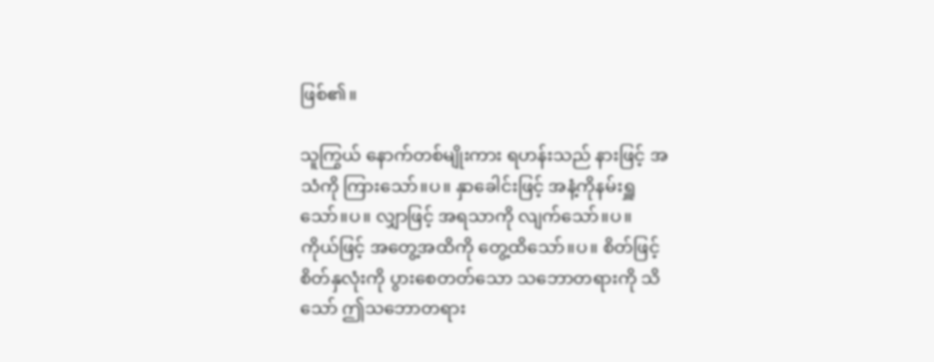ဖြစ်၏။

သူကြွယ် နောက်တစ်မျိုးကား ရဟန်းသည် နားဖြင့် အသံကို ကြားသော်။ပ။ နှာခေါင်းဖြင့် အနံ့ကိုနမ်းရှူသော်။ပ။ လျှာဖြင့် အရသာကို လျက်သော်။ပ။ ကိုယ်ဖြင့် အတွေ့အထိကို တွေ့ထိသော်။ပ။ စိတ်ဖြင့် စိတ်နှလုံးကို ပွားစေတတ်သော သဘောတရားကို သိသော် ဤသဘောတရား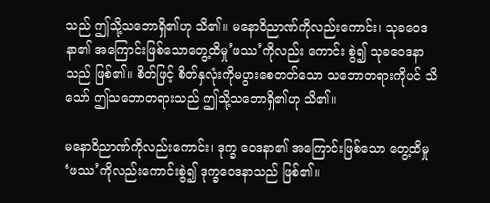သည် ဤသို့သဘောရှိ၏ဟု သိ၏။ မနောဝိညာဏ်ကိုလည်းကောင်း၊ သုခဝေဒနာ၏ အကြောင်းဖြစ်သောတွေ့ထိမှု’ဖဿ’ကိုလည်း ကောင်း စွဲ၍ သုခဝေဒနာသည် ဖြစ်၏။ စိတ်ဖြင့် စိတ်နှလုံးကိုမပွားစေတတ်သော သဘောတရားကိုပင် သိသော် ဤသဘောတရားသည် ဤသို့သဘောရှိ၏ဟု သိ၏။

မနောဝိညာဏ်ကိုလည်းကောင်း၊ ဒုက္ခ ဝေဒနာ၏ အကြောင်းဖြစ်သော တွေ့ထိမှု ‘ဖဿ’ကိုလည်းကောင်းစွဲ၍ ဒုက္ခဝေဒနာသည် ဖြစ်၏။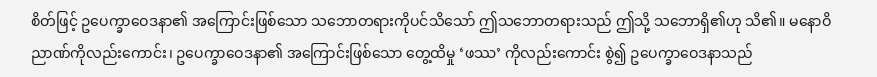စိတ်ဖြင့် ဥပေက္ခာဝေဒနာ၏ အကြောင်းဖြစ်သော သဘောတရားကိုပင်သိသော် ဤသဘောတရားသည် ဤသို့ သဘောရှိ၏ဟု သိ၏။ မနောဝိညာဏ်ကိုလည်းကောင်း၊ ဥပေက္ခာဝေဒနာ၏ အကြောင်းဖြစ်သော တွေ့ထိမှု ‘ဖဿ’ ကိုလည်းကောင်း စွဲ၍ ဥပေက္ခာဝေဒနာသည်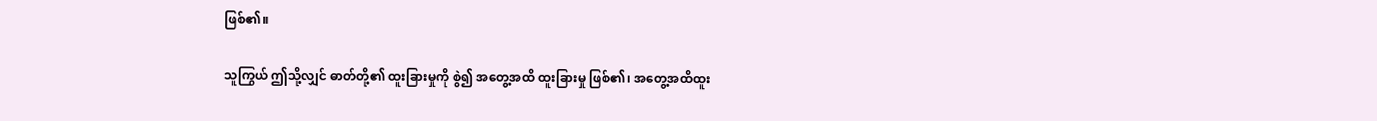ဖြစ်၏။

သူကြွယ် ဤသို့လျှင် ဓာတ်တို့၏ ထူးခြားမှုကို စွဲ၍ အတွေ့အထိ ထူးခြားမှု ဖြစ်၏၊ အတွေ့အထိထူး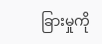ခြားမှုကို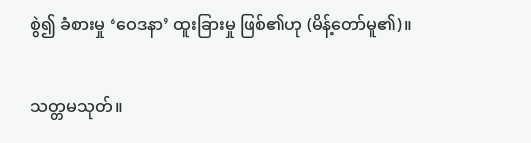စွဲ၍ ခံစားမှု ‘ဝေဒနာ’ ထူးခြားမှု ဖြစ်၏ဟု (မိန့်တော်မူ၏)။

သတ္တမသုတ်။